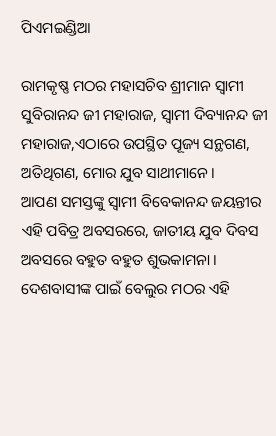ପିଏମଇଣ୍ଡିଆ

ରାମକୃଷ୍ଣ ମଠର ମହାସଚିବ ଶ୍ରୀମାନ ସ୍ୱାମୀ ସୁବିରାନନ୍ଦ ଜୀ ମହାରାଜ, ସ୍ୱାମୀ ଦିବ୍ୟାନନ୍ଦ ଜୀ ମହାରାଜ,ଏଠାରେ ଉପସ୍ଥିତ ପୂଜ୍ୟ ସନ୍ଥଗଣ, ଅତିଥିଗଣ, ମୋର ଯୁବ ସାଥୀମାନେ ।
ଆପଣ ସମସ୍ତଙ୍କୁ ସ୍ୱାମୀ ବିବେକାନନ୍ଦ ଜୟନ୍ତୀର ଏହି ପବିତ୍ର ଅବସରରେ, ଜାତୀୟ ଯୁବ ଦିବସ ଅବସରେ ବହୁତ ବହୁତ ଶୁଭକାମନା । ଦେଶବାସୀଙ୍କ ପାଇଁ ବେଲୁର ମଠର ଏହି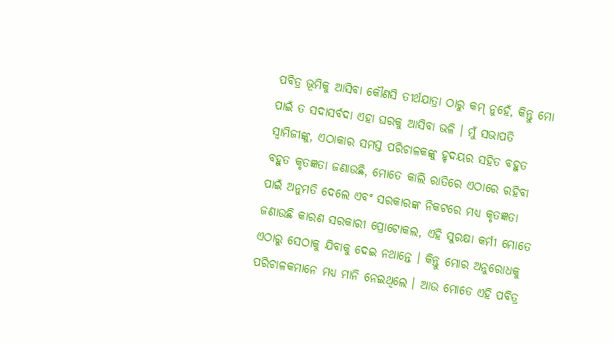ପବିତ୍ର ଭୂମିକୁ ଆସିବା କୌଣସି ତୀର୍ଥଯାତ୍ରା ଠାରୁ କମ୍ ନୁହେଁ, କିନ୍ତୁ ମୋ ପାଇଁ ତ ସଦାସର୍ବଦା ଏହା ଘରକୁ ଆସିବା ଭଳି । ମୁଁ ସଭାପତି ସ୍ୱାମିଜୀଙ୍କୁ, ଏଠାକାର ସମସ୍ତ ପରିଚାଳକଙ୍କୁ ହୃଦୟର ସହିତ ବହୁତ ବହୁତ କୃତଜ୍ଞତା ଜଣାଉଛି, ମୋତେ କାଲି ରାତିରେ ଏଠାରେ ରହିବା ପାଇଁ ଅନୁମତି ଦେଲେ ଏବଂ ସରକାରଙ୍କ ନିକଟରେ ମଧ୍ୟ କୃତଜ୍ଞତା ଜଣାଉଛି କାରଣ ସରକାରୀ ପ୍ରୋଟୋକଲ, ଏହି ସୁରକ୍ଷା କର୍ମୀ ମୋତେ ଏଠାରୁ ସେଠାକୁ ଯିବାକୁ ଦେଇ ନଥାନ୍ତେ । କିନ୍ତୁ ମୋର ଅନୁରୋଧକୁ ପରିଚାଳକମାନେ ମଧ୍ୟ ମାନି ନେଇଥିଲେ । ଆଉ ମୋତେ ଏହି ପବିତ୍ର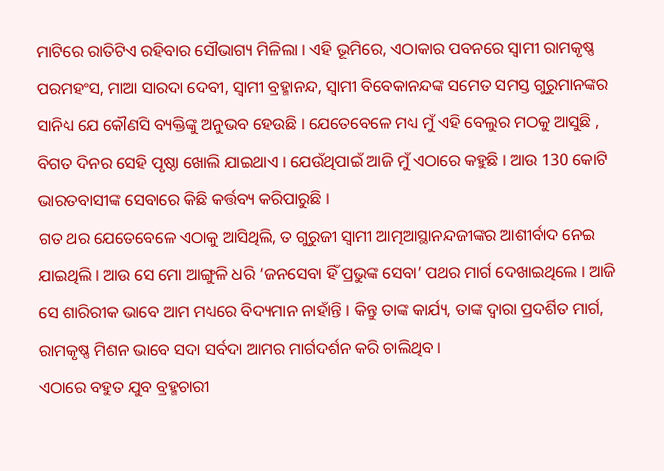ମାଟିରେ ରାତିଟିଏ ରହିବାର ସୌଭାଗ୍ୟ ମିଳିଲା । ଏହି ଭୂମିରେ, ଏଠାକାର ପବନରେ ସ୍ୱାମୀ ରାମକୃଷ୍ଣ ପରମହଂସ, ମାଆ ସାରଦା ଦେବୀ, ସ୍ୱାମୀ ବ୍ରହ୍ମାନନ୍ଦ, ସ୍ୱାମୀ ବିବେକାନନ୍ଦଙ୍କ ସମେତ ସମସ୍ତ ଗୁରୁମାନଙ୍କର ସାନିଧ୍ୟ ଯେ କୌଣସି ବ୍ୟକ୍ତିଙ୍କୁ ଅନୁଭବ ହେଉଛି । ଯେତେବେଳେ ମଧ୍ୟ ମୁଁ ଏହି ବେଲୁର ମଠକୁ ଆସୁଛି , ବିଗତ ଦିନର ସେହି ପୃଷ୍ଠା ଖୋଲି ଯାଇଥାଏ । ଯେଉଁଥିପାଇଁ ଆଜି ମୁଁ ଏଠାରେ କହୁଛି । ଆଉ 130 କୋଟି ଭାରତବାସୀଙ୍କ ସେବାରେ କିଛି କର୍ତ୍ତବ୍ୟ କରିପାରୁଛି ।
ଗତ ଥର ଯେତେବେଳେ ଏଠାକୁ ଆସିଥିଲି, ତ ଗୁରୁଜୀ ସ୍ୱାମୀ ଆତ୍ମଆସ୍ଥାନନ୍ଦଜୀଙ୍କର ଆଶୀର୍ବାଦ ନେଇ ଯାଇଥିଲି । ଆଉ ସେ ମୋ ଆଙ୍ଗୁଳି ଧରି ‘ଜନସେବା ହିଁ ପ୍ରଭୁଙ୍କ ସେବା’ ପଥର ମାର୍ଗ ଦେଖାଇଥିଲେ । ଆଜି ସେ ଶାରିରୀକ ଭାବେ ଆମ ମଧ୍ୟରେ ବିଦ୍ୟମାନ ନାହାଁନ୍ତି । କିନ୍ତୁ ତାଙ୍କ କାର୍ଯ୍ୟ, ତାଙ୍କ ଦ୍ୱାରା ପ୍ରଦର୍ଶିତ ମାର୍ଗ, ରାମକୃଷ୍ଣ ମିଶନ ଭାବେ ସଦା ସର୍ବଦା ଆମର ମାର୍ଗଦର୍ଶନ କରି ଚାଲିଥିବ ।
ଏଠାରେ ବହୁତ ଯୁବ ବ୍ରହ୍ମଚାରୀ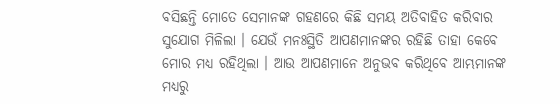ବସିଛନ୍ତି ମୋତେ ସେମାନଙ୍କ ଗହଣରେ କିଛି ସମୟ ଅତିବାହିତ କରିବାର ସୁଯୋଗ ମିଳିଲା । ଯେଉଁ ମନଃସ୍ଥିତି ଆପଣମାନଙ୍କର ରହିଛି ତାହା କେବେ ମୋର ମଧ୍ୟ ରହିଥିଲା । ଆଉ ଆପଣମାନେ ଅନୁଭବ କରିଥିବେ ଆମ୍ଭମାନଙ୍କ ମଧ୍ୟରୁ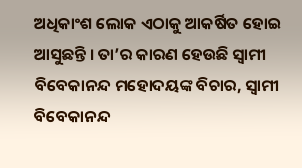ଅଧିକାଂଶ ଲୋକ ଏଠାକୁ ଆକର୍ଷିତ ହୋଇ ଆସୁଛନ୍ତି । ତା’ର କାରଣ ହେଉଛି ସ୍ୱାମୀ ବିବେକାନନ୍ଦ ମହୋଦୟଙ୍କ ବିଚାର, ସ୍ୱାମୀ ବିବେକାନନ୍ଦ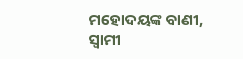ମହୋଦୟଙ୍କ ବାଣୀ, ସ୍ୱାମୀ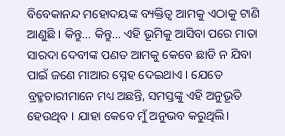ବିବେକାନନ୍ଦ ମହୋଦୟଙ୍କ ବ୍ୟକ୍ତିତ୍ୱ ଆମକୁ ଏଠାକୁ ଟାଣି ଆଣୁଛି । କିନ୍ତୁ… କିନ୍ତୁ… ଏହି ଭୂମିକୁ ଆସିବା ପରେ ମାତା ସାରଦା ଦେବୀଙ୍କ ପଣତ ଆମକୁ କେବେ ଛାଡି ନ ଯିବା ପାଇଁ ଜଣେ ମାଆର ସ୍ନେହ ଦେଇଥାଏ । ଯେତେ ବ୍ରହ୍ମଚାରୀମାନେ ମଧ୍ୟ ଅଛନ୍ତି, ସମସ୍ତଙ୍କୁ ଏହି ଅନୁଭୂତି ହେଉଥିବ । ଯାହା କେବେ ମୁଁ ଅନୁଭବ କରୁଥିଲି।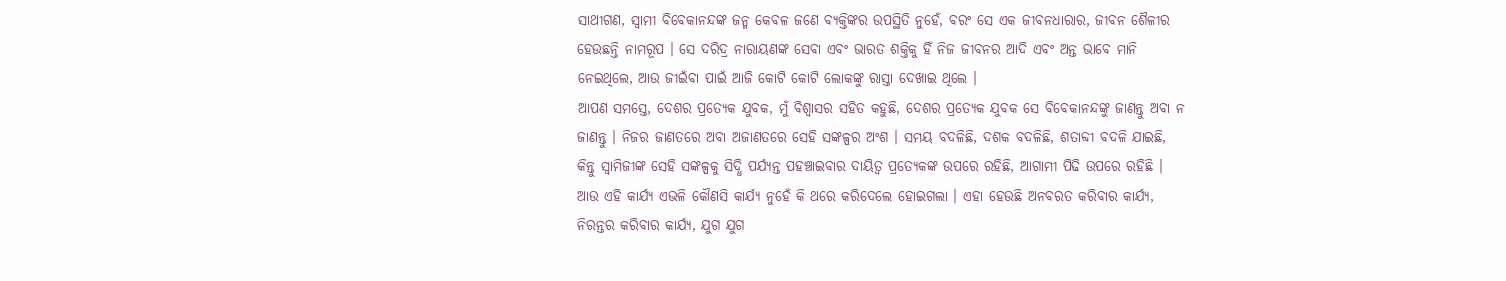ସାଥୀଗଣ, ସ୍ୱାମୀ ବିବେକାନନ୍ଦଙ୍କ ଜନ୍ମ କେବଳ ଜଣେ ବ୍ୟକ୍ତିଙ୍କର ଉପସ୍ଥିତି ନୁହେଁ, ବରଂ ସେ ଏକ ଜୀବନଧାରାର, ଜୀବନ ଶୈଳୀର ହେଉଛନ୍ତି ନାମରୂପ । ସେ ଦରିଦ୍ର ନାରାୟଣଙ୍କ ସେବା ଏବଂ ଭାରତ ଶକ୍ତିକୁ ହିଁ ନିଜ ଜୀବନର ଆଦି ଏବଂ ଅନ୍ତ ଭାବେ ମାନି ନେଇଥିଲେ, ଆଉ ଜୀଇଁବା ପାଇଁ ଆଜି କୋଟି କୋଟି ଲୋକଙ୍କୁ ରାସ୍ତା ଦେଖାଇ ଥିଲେ ।
ଆପଣ ସମସ୍ତେ, ଦେଶର ପ୍ରତ୍ୟେକ ଯୁବକ, ମୁଁ ବିଶ୍ୱାସର ସହିତ କହୁଛି, ଦେଶର ପ୍ରତ୍ୟେକ ଯୁବକ ସେ ବିବେକାନନ୍ଦଙ୍କୁ ଜାଣନ୍ତୁ ଅବା ନ ଜାଣନ୍ତୁ । ନିଜର ଜାଣତରେ ଅବା ଅଜାଣତରେ ସେହି ସଙ୍କଳ୍ପର ଅଂଶ । ସମୟ ବଦଳିଛି, ଦଶକ ବଦଳିଛି, ଶତାବ୍ଦୀ ବଦଳି ଯାଇଛି, କିନ୍ତୁ ସ୍ୱାମିଜୀଙ୍କ ସେହି ସଙ୍କଳ୍ପକୁ ସିଦ୍ଧି ପର୍ଯ୍ୟନ୍ତ ପହଞ୍ଚାଇବାର ଦାୟିତ୍ୱ ପ୍ରତ୍ୟେକଙ୍କ ଉପରେ ରହିଛି, ଆଗାମୀ ପିଢି ଉପରେ ରହିଛି । ଆଉ ଏହି କାର୍ଯ୍ୟ ଏଭଳି କୌଣସି କାର୍ଯ୍ୟ ନୁହେଁ କି ଥରେ କରିଦେଲେ ହୋଇଗଲା । ଏହା ହେଉଛି ଅନବରତ କରିବାର କାର୍ଯ୍ୟ, ନିରନ୍ତର କରିବାର କାର୍ଯ୍ୟ, ଯୁଗ ଯୁଗ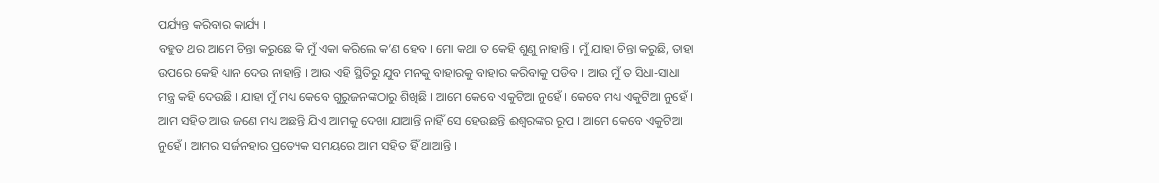ପର୍ଯ୍ୟନ୍ତ କରିବାର କାର୍ଯ୍ୟ ।
ବହୁତ ଥର ଆମେ ଚିନ୍ତା କରୁଛେ କି ମୁଁ ଏକା କରିଲେ କ’ଣ ହେବ । ମୋ କଥା ତ କେହି ଶୁଣୁ ନାହାନ୍ତି । ମୁଁ ଯାହା ଚିନ୍ତା କରୁଛି, ତାହା ଉପରେ କେହି ଧ୍ୟାନ ଦେଉ ନାହାନ୍ତି । ଆଉ ଏହି ସ୍ଥିତିରୁ ଯୁବ ମନକୁ ବାହାରକୁ ବାହାର କରିବାକୁ ପଡିବ । ଆଉ ମୁଁ ତ ସିଧା-ସାଧା ମନ୍ତ୍ର କହି ଦେଉଛି । ଯାହା ମୁଁ ମଧ୍ୟ କେବେ ଗୁରୁଜନଙ୍କଠାରୁ ଶିଖିଛି । ଆମେ କେବେ ଏକୁଟିଆ ନୁହେଁ । କେବେ ମଧ୍ୟ ଏକୁଟିଆ ନୁହେଁ । ଆମ ସହିତ ଆଉ ଜଣେ ମଧ୍ୟ ଅଛନ୍ତି ଯିଏ ଆମକୁ ଦେଖା ଯାଆନ୍ତି ନାହିଁ ସେ ହେଉଛନ୍ତି ଈଶ୍ୱରଙ୍କର ରୂପ । ଆମେ କେବେ ଏକୁଟିଆ ନୁହେଁ । ଆମର ସର୍ଜନହାର ପ୍ରତ୍ୟେକ ସମୟରେ ଆମ ସହିତ ହିଁ ଥାଆନ୍ତି ।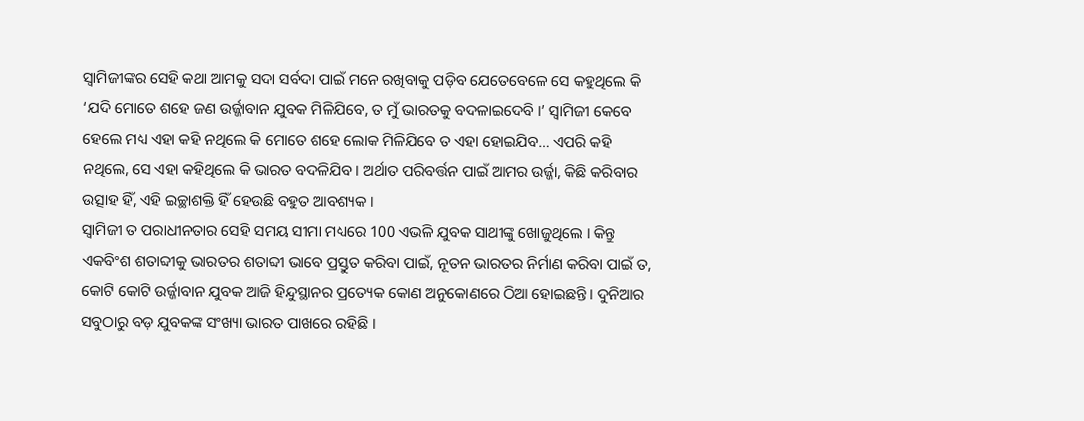ସ୍ୱାମିଜୀଙ୍କର ସେହି କଥା ଆମକୁ ସଦା ସର୍ବଦା ପାଇଁ ମନେ ରଖିବାକୁ ପଡ଼ିବ ଯେତେବେଳେ ସେ କହୁଥିଲେ କି ‘ଯଦି ମୋତେ ଶହେ ଜଣ ଉର୍ଜ୍ଜାବାନ ଯୁବକ ମିଳିଯିବେ, ତ ମୁଁ ଭାରତକୁ ବଦଳାଇଦେବି ।’ ସ୍ୱାମିଜୀ କେବେ ହେଲେ ମଧ୍ୟ ଏହା କହି ନଥିଲେ କି ମୋତେ ଶହେ ଲୋକ ମିଳିଯିବେ ତ ଏହା ହୋଇଯିବ… ଏପରି କହି ନଥିଲେ, ସେ ଏହା କହିଥିଲେ କି ଭାରତ ବଦଳିଯିବ । ଅର୍ଥାତ ପରିବର୍ତ୍ତନ ପାଇଁ ଆମର ଉର୍ଜ୍ଜା, କିଛି କରିବାର ଉତ୍ସାହ ହିଁ, ଏହି ଇଚ୍ଛାଶକ୍ତି ହିଁ ହେଉଛି ବହୁତ ଆବଶ୍ୟକ ।
ସ୍ୱାମିଜୀ ତ ପରାଧୀନତାର ସେହି ସମୟ ସୀମା ମଧ୍ୟରେ 100 ଏଭଳି ଯୁବକ ସାଥୀଙ୍କୁ ଖୋଜୁଥିଲେ । କିନ୍ତୁ ଏକବିଂଶ ଶତାବ୍ଦୀକୁ ଭାରତର ଶତାବ୍ଦୀ ଭାବେ ପ୍ରସ୍ତୁତ କରିବା ପାଇଁ, ନୂତନ ଭାରତର ନିର୍ମାଣ କରିବା ପାଇଁ ତ, କୋଟି କୋଟି ଉର୍ଜ୍ଜାବାନ ଯୁବକ ଆଜି ହିନ୍ଦୁସ୍ଥାନର ପ୍ରତ୍ୟେକ କୋଣ ଅନୁକୋଣରେ ଠିଆ ହୋଇଛନ୍ତି । ଦୁନିଆର ସବୁଠାରୁ ବଡ଼ ଯୁବକଙ୍କ ସଂଖ୍ୟା ଭାରତ ପାଖରେ ରହିଛି ।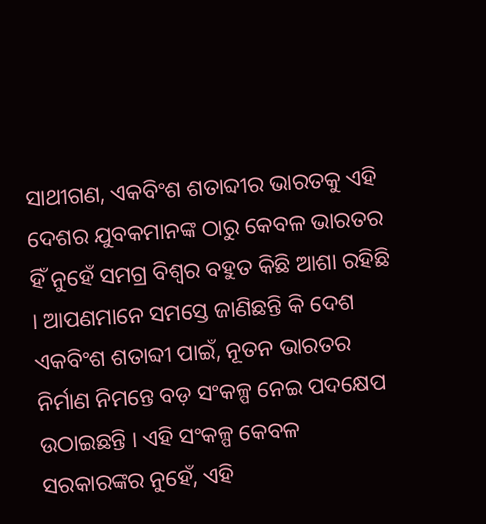ସାଥୀଗଣ, ଏକବିଂଶ ଶତାବ୍ଦୀର ଭାରତକୁ ଏହି ଦେଶର ଯୁବକମାନଙ୍କ ଠାରୁ କେବଳ ଭାରତର ହିଁ ନୁହେଁ ସମଗ୍ର ବିଶ୍ୱର ବହୁତ କିଛି ଆଶା ରହିଛି । ଆପଣମାନେ ସମସ୍ତେ ଜାଣିଛନ୍ତି କି ଦେଶ ଏକବିଂଶ ଶତାବ୍ଦୀ ପାଇଁ, ନୂତନ ଭାରତର ନିର୍ମାଣ ନିମନ୍ତେ ବଡ଼ ସଂକଳ୍ପ ନେଇ ପଦକ୍ଷେପ ଉଠାଇଛନ୍ତି । ଏହି ସଂକଳ୍ପ କେବଳ ସରକାରଙ୍କର ନୁହେଁ, ଏହି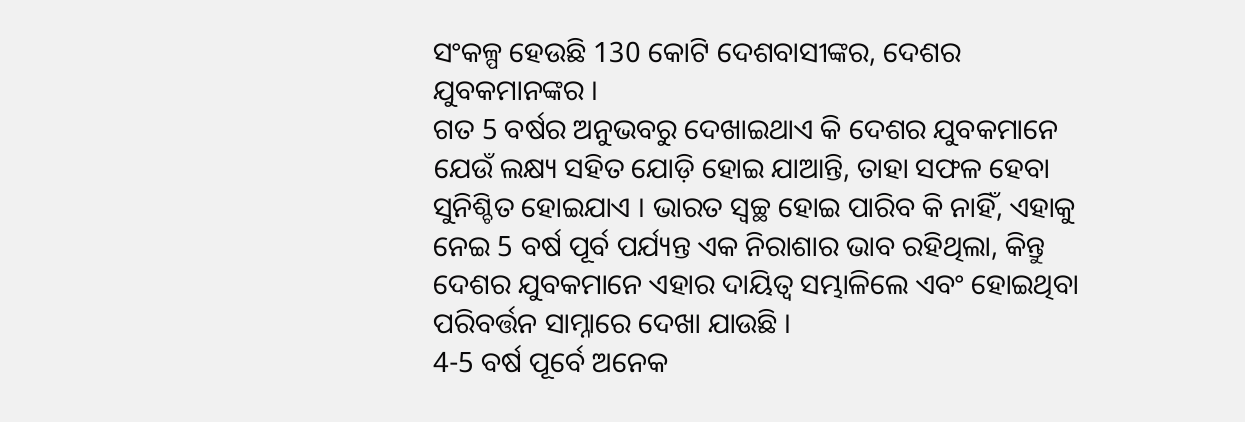ସଂକଳ୍ପ ହେଉଛି 130 କୋଟି ଦେଶବାସୀଙ୍କର, ଦେଶର ଯୁବକମାନଙ୍କର ।
ଗତ 5 ବର୍ଷର ଅନୁଭବରୁ ଦେଖାଇଥାଏ କି ଦେଶର ଯୁବକମାନେ ଯେଉଁ ଲକ୍ଷ୍ୟ ସହିତ ଯୋଡ଼ି ହୋଇ ଯାଆନ୍ତି, ତାହା ସଫଳ ହେବା ସୁନିଶ୍ଚିତ ହୋଇଯାଏ । ଭାରତ ସ୍ୱଚ୍ଛ ହୋଇ ପାରିବ କି ନାହିଁ, ଏହାକୁ ନେଇ 5 ବର୍ଷ ପୂର୍ବ ପର୍ଯ୍ୟନ୍ତ ଏକ ନିରାଶାର ଭାବ ରହିଥିଲା, କିନ୍ତୁ ଦେଶର ଯୁବକମାନେ ଏହାର ଦାୟିତ୍ୱ ସମ୍ଭାଳିଲେ ଏବଂ ହୋଇଥିବା ପରିବର୍ତ୍ତନ ସାମ୍ନାରେ ଦେଖା ଯାଉଛି ।
4-5 ବର୍ଷ ପୂର୍ବେ ଅନେକ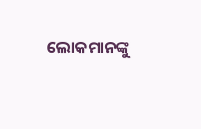ଲୋକମାନଙ୍କୁ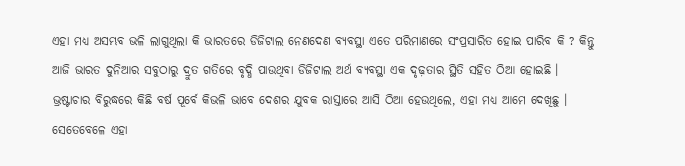ଏହା ମଧ୍ୟ ଅସମ୍ଭବ ଭଳି ଲାଗୁଥିଲା କି ଭାରତରେ ଡିଜିଟାଲ ନେଣଦେଣ ବ୍ୟବସ୍ଥା ଏତେ ପରିମାଣରେ ସଂପ୍ରସାରିତ ହୋଇ ପାରିବ କି ? କିନ୍ତୁ ଆଜି ଭାରତ ଦୁନିଆର ସବୁଠାରୁ ଦ୍ରୁତ ଗତିରେ ବୃଦ୍ଧି ପାଉଥିବା ଡିଜିଟାଲ ଅର୍ଥ ବ୍ୟବସ୍ଥା ଏକ ଦୃଢ଼ତାର ସ୍ଥିତି ସହିତ ଠିଆ ହୋଇଛି ।
ଭ୍ରଷ୍ଟାଚାର ବିରୁଦ୍ଧରେ କିଛି ବର୍ଷ ପୂର୍ବେ କିଭଳି ଭାବେ ଦେଶର ଯୁବକ ରାସ୍ତାରେ ଆସି ଠିଆ ହେଉଥିଲେ, ଏହା ମଧ୍ୟ ଆମେ ଦେଖିଛୁ । ସେତେବେଳେ ଏହା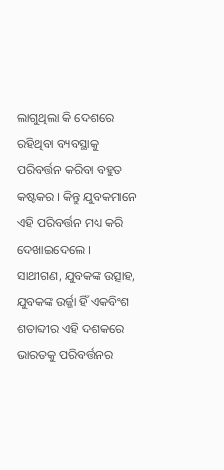ଲାଗୁଥିଲା କି ଦେଶରେ ରହିଥିବା ବ୍ୟବସ୍ଥାକୁ ପରିବର୍ତ୍ତନ କରିବା ବହୁତ କଷ୍ଟକର । କିନ୍ତୁ ଯୁବକମାନେ ଏହି ପରିବର୍ତ୍ତନ ମଧ୍ୟ କରି ଦେଖାଇଦେଲେ ।
ସାଥୀଗଣ, ଯୁବକଙ୍କ ଉତ୍ସାହ, ଯୁବକଙ୍କ ଉର୍ଜ୍ଜା ହିଁ ଏକବିଂଶ ଶତାବ୍ଦୀର ଏହି ଦଶକରେ ଭାରତକୁ ପରିବର୍ତ୍ତନର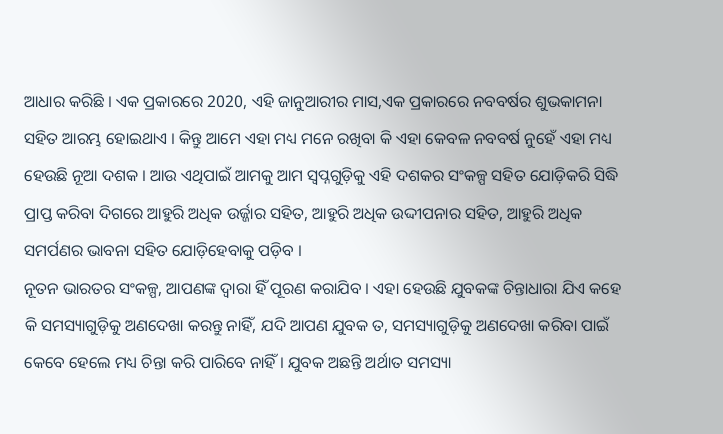ଆଧାର କରିଛି । ଏକ ପ୍ରକାରରେ 2020, ଏହି ଜାନୁଆରୀର ମାସ,ଏକ ପ୍ରକାରରେ ନବବର୍ଷର ଶୁଭକାମନା ସହିତ ଆରମ୍ଭ ହୋଇଥାଏ । କିନ୍ତୁ ଆମେ ଏହା ମଧ୍ୟ ମନେ ରଖିବା କି ଏହା କେବଳ ନବବର୍ଷ ନୁହେଁ ଏହା ମଧ୍ୟ ହେଉଛି ନୂଆ ଦଶକ । ଆଉ ଏଥିପାଇଁ ଆମକୁ ଆମ ସ୍ୱପ୍ନଗୁଡ଼ିକୁ ଏହି ଦଶକର ସଂକଳ୍ପ ସହିତ ଯୋଡ଼ିକରି ସିଦ୍ଧି ପ୍ରାପ୍ତ କରିବା ଦିଗରେ ଆହୁରି ଅଧିକ ଉର୍ଜ୍ଜାର ସହିତ, ଆହୁରି ଅଧିକ ଉଦ୍ଦୀପନାର ସହିତ, ଆହୁରି ଅଧିକ ସମର୍ପଣର ଭାବନା ସହିତ ଯୋଡ଼ିହେବାକୁ ପଡ଼ିବ ।
ନୂତନ ଭାରତର ସଂକଳ୍ପ, ଆପଣଙ୍କ ଦ୍ୱାରା ହିଁ ପୂରଣ କରାଯିବ । ଏହା ହେଉଛି ଯୁବକଙ୍କ ଚିନ୍ତାଧାରା ଯିଏ କହେ କି ସମସ୍ୟାଗୁଡ଼ିକୁ ଅଣଦେଖା କରନ୍ତୁ ନାହିଁ, ଯଦି ଆପଣ ଯୁବକ ତ, ସମସ୍ୟାଗୁଡ଼ିକୁ ଅଣଦେଖା କରିବା ପାଇଁ କେବେ ହେଲେ ମଧ୍ୟ ଚିନ୍ତା କରି ପାରିବେ ନାହିଁ । ଯୁବକ ଅଛନ୍ତି ଅର୍ଥାତ ସମସ୍ୟା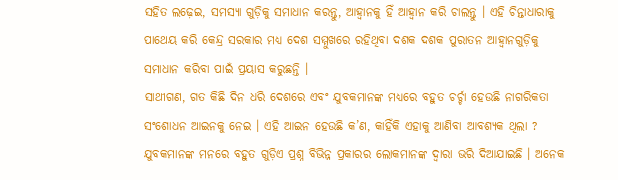ସହିତ ଲଢ଼େଇ, ସମସ୍ୟା ଗୁଡ଼ିକୁ ସମାଧାନ କରନ୍ତୁ, ଆହ୍ୱାନକୁ ହିଁ ଆହ୍ୱାନ କରି ଚାଲନ୍ତୁ । ଏହି ଚିନ୍ତାଧାରାକୁ ପାଥେୟ କରି କେନ୍ଦ୍ର ସରକାର ମଧ୍ୟ ଦେଶ ସମ୍ମୁଖରେ ରହିଥିବା ଦଶକ ଦଶକ ପୁରାତନ ଆହ୍ୱାନଗୁଡ଼ିକୁ ସମାଧାନ କରିବା ପାଇଁ ପ୍ରୟାସ କରୁଛନ୍ତି ।
ସାଥୀଗଣ, ଗତ କିଛି ଦିନ ଧରି ଦେଶରେ ଏବଂ ଯୁବକମାନଙ୍କ ମଧ୍ୟରେ ବହୁତ ଚର୍ଚ୍ଚା ହେଉଛି ନାଗରିକତା ସଂଶୋଧନ ଆଇନକୁ ନେଇ । ଏହି ଆଇନ ହେଉଛି କ’ଣ, କାହିଁକି ଏହାକୁ ଆଣିବା ଆବଶ୍ୟକ ଥିଲା ? ଯୁବକମାନଙ୍କ ମନରେ ବହୁତ ଗୁଡ଼ିଏ ପ୍ରଶ୍ନ ବିଭିନ୍ନ ପ୍ରକାରର ଲୋକମାନଙ୍କ ଦ୍ୱାରା ଭରି ଦିଆଯାଇଛି । ଅନେକ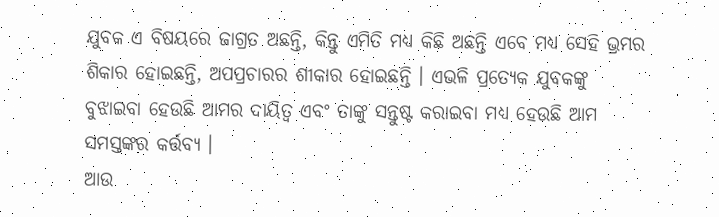ଯୁବକ ଏ ବିଷୟରେ ଜାଗ୍ରତ ଅଛନ୍ତି, କିନ୍ତୁ ଏମିତି ମଧ୍ୟ କିଛି ଅଛନ୍ତି ଏବେ ମଧ୍ୟ ସେହି ଭ୍ରମର ଶିକାର ହୋଇଛନ୍ତି, ଅପପ୍ରଚାରର ଶୀକାର ହୋଇଛନ୍ତି । ଏଭଳି ପ୍ରତ୍ୟେକ ଯୁବକଙ୍କୁ ବୁଝାଇବା ହେଉଛି ଆମର ଦାୟିତ୍ୱ ଏବଂ ତାଙ୍କୁ ସନ୍ତୁଷ୍ଟ କରାଇବା ମଧ୍ୟ ହେଉଛି ଆମ ସମସ୍ତଙ୍କର କର୍ତ୍ତବ୍ୟ ।
ଆଉ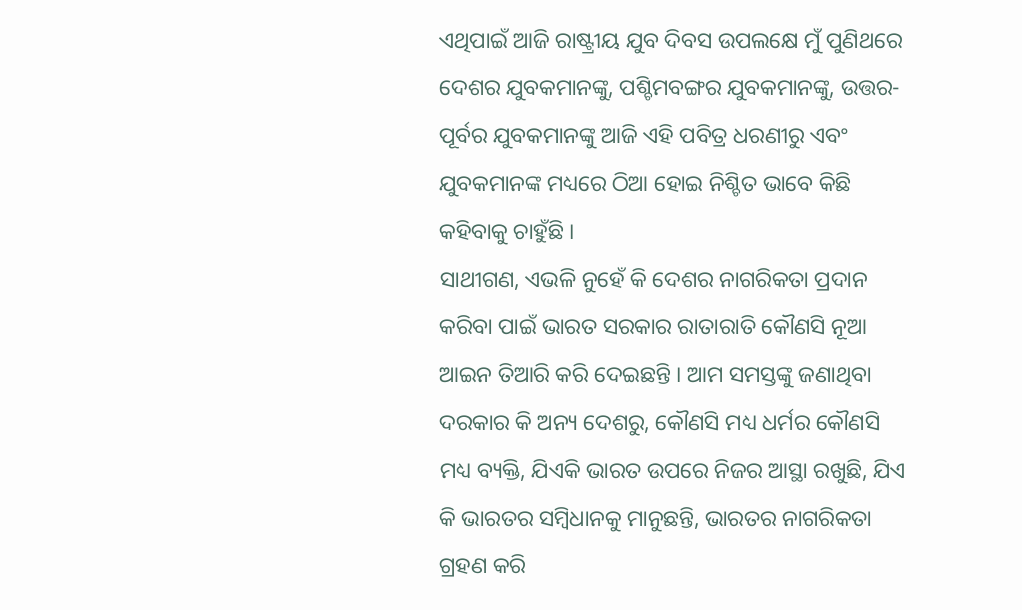ଏଥିପାଇଁ ଆଜି ରାଷ୍ଟ୍ରୀୟ ଯୁବ ଦିବସ ଉପଲକ୍ଷେ ମୁଁ ପୁଣିଥରେ ଦେଶର ଯୁବକମାନଙ୍କୁ, ପଶ୍ଚିମବଙ୍ଗର ଯୁବକମାନଙ୍କୁ, ଉତ୍ତର-ପୂର୍ବର ଯୁବକମାନଙ୍କୁ ଆଜି ଏହି ପବିତ୍ର ଧରଣୀରୁ ଏବଂ ଯୁବକମାନଙ୍କ ମଧ୍ୟରେ ଠିଆ ହୋଇ ନିଶ୍ଚିତ ଭାବେ କିଛି କହିବାକୁ ଚାହୁଁଛି ।
ସାଥୀଗଣ, ଏଭଳି ନୁହେଁ କି ଦେଶର ନାଗରିକତା ପ୍ରଦାନ କରିବା ପାଇଁ ଭାରତ ସରକାର ରାତାରାତି କୌଣସି ନୂଆ ଆଇନ ତିଆରି କରି ଦେଇଛନ୍ତି । ଆମ ସମସ୍ତଙ୍କୁ ଜଣାଥିବା ଦରକାର କି ଅନ୍ୟ ଦେଶରୁ, କୌଣସି ମଧ୍ୟ ଧର୍ମର କୌଣସି ମଧ୍ୟ ବ୍ୟକ୍ତି, ଯିଏକି ଭାରତ ଉପରେ ନିଜର ଆସ୍ଥା ରଖୁଛି, ଯିଏ କି ଭାରତର ସମ୍ବିଧାନକୁ ମାନୁଛନ୍ତି, ଭାରତର ନାଗରିକତା ଗ୍ରହଣ କରି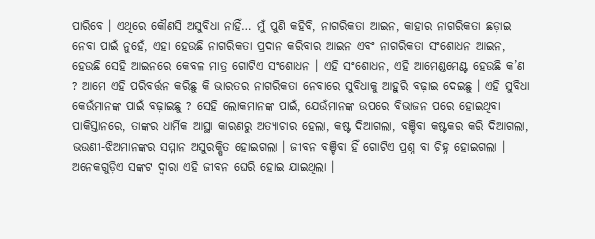ପାରିବେ । ଏଥିରେ କୌଣସି ଅସୁବିଧା ନାହିଁ… ମୁଁ ପୁଣି କହିବି, ନାଗରିକତା ଆଇନ, କାହାର ନାଗରିକତା ଛଡ଼ାଇ ନେବା ପାଇଁ ନୁହେଁ, ଏହା ହେଉଛି ନାଗରିକତା ପ୍ରଦାନ କରିବାର ଆଇନ ଏବଂ ନାଗରିକତା ସଂଶୋଧନ ଆଇନ, ହେଉଛି ସେହି ଆଇନରେ କେବଳ ମାତ୍ର ଗୋଟିଏ ସଂଶୋଧନ । ଏହି ସଂଶୋଧନ, ଏହି ଆମେଣ୍ଡମେଣ୍ଟ ହେଉଛି କ’ଣ ? ଆମେ ଏହି ପରିବର୍ତ୍ତନ କରିଛୁ କି ଭାରତର ନାଗରିକତା ନେବାରେ ସୁବିଧାକୁ ଆହୁରି ବଢ଼ାଇ ଦେଇଛୁ । ଏହି ସୁବିଧା କେଉଁମାନଙ୍କ ପାଇଁ ବଢ଼ାଇଛୁ ? ସେହି ଲୋକମାନଙ୍କ ପାଇଁ, ଯେଉଁମାନଙ୍କ ଉପରେ ବିଭାଜନ ପରେ ହୋଇଥିବା ପାକିସ୍ତାନରେ, ତାଙ୍କର ଧାର୍ମିକ ଆସ୍ଥା କାରଣରୁ ଅତ୍ୟାଚାର ହେଲା, କଷ୍ଟ ଦିଆଗଲା, ବଞ୍ଚିବା କଷ୍ଟକର କରି ଦିଆଗଲା, ଭଉଣୀ-ଝିଅମାନଙ୍କର ସମ୍ମାନ ଅସୁରକ୍ଷିତ ହୋଇଗଲା । ଜୀବନ ବଞ୍ଚିବା ହିଁ ଗୋଟିଏ ପ୍ରଶ୍ନ ବା ଚିହ୍ନ ହୋଇଗଲା । ଅନେକଗୁଡ଼ିଏ ସଙ୍କଟ ଦ୍ୱାରା ଏହି ଜୀବନ ଘେରି ହୋଇ ଯାଇଥିଲା ।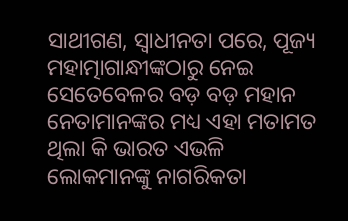ସାଥୀଗଣ, ସ୍ୱାଧୀନତା ପରେ, ପୂଜ୍ୟ ମହାତ୍ମାଗାନ୍ଧୀଙ୍କଠାରୁ ନେଇ ସେତେବେଳର ବଡ଼ ବଡ଼ ମହାନ ନେତାମାନଙ୍କର ମଧ୍ୟ ଏହା ମତାମତ ଥିଲା କି ଭାରତ ଏଭଳି ଲୋକମାନଙ୍କୁ ନାଗରିକତା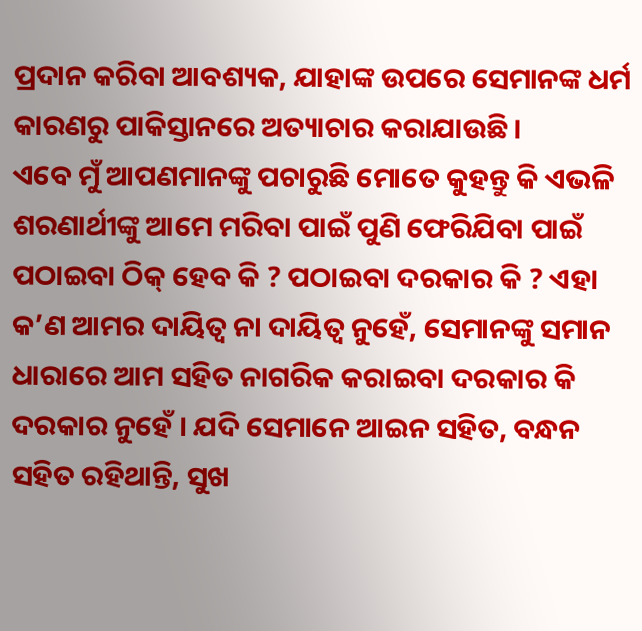ପ୍ରଦାନ କରିବା ଆବଶ୍ୟକ, ଯାହାଙ୍କ ଉପରେ ସେମାନଙ୍କ ଧର୍ମ କାରଣରୁ ପାକିସ୍ତାନରେ ଅତ୍ୟାଚାର କରାଯାଉଛି ।
ଏବେ ମୁଁ ଆପଣମାନଙ୍କୁ ପଚାରୁଛି ମୋତେ କୁହନ୍ତୁ କି ଏଭଳି ଶରଣାର୍ଥୀଙ୍କୁ ଆମେ ମରିବା ପାଇଁ ପୁଣି ଫେରିଯିବା ପାଇଁ ପଠାଇବା ଠିକ୍ ହେବ କି ? ପଠାଇବା ଦରକାର କି ? ଏହା କ’ଣ ଆମର ଦାୟିତ୍ୱ ନା ଦାୟିତ୍ୱ ନୁହେଁ, ସେମାନଙ୍କୁ ସମାନ ଧାରାରେ ଆମ ସହିତ ନାଗରିକ କରାଇବା ଦରକାର କି ଦରକାର ନୁହେଁ । ଯଦି ସେମାନେ ଆଇନ ସହିତ, ବନ୍ଧନ ସହିତ ରହିଥାନ୍ତି, ସୁଖ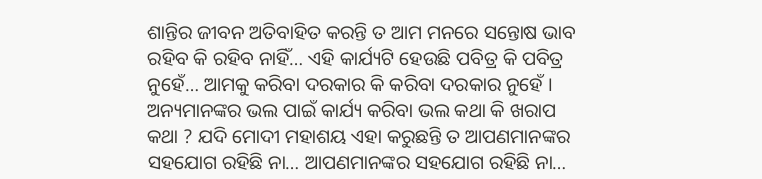ଶାନ୍ତିର ଜୀବନ ଅତିବାହିତ କରନ୍ତି ତ ଆମ ମନରେ ସନ୍ତୋଷ ଭାବ ରହିବ କି ରହିବ ନାହିଁ… ଏହି କାର୍ଯ୍ୟଟି ହେଉଛି ପବିତ୍ର କି ପବିତ୍ର ନୁହେଁ… ଆମକୁ କରିବା ଦରକାର କି କରିବା ଦରକାର ନୁହେଁ । ଅନ୍ୟମାନଙ୍କର ଭଲ ପାଇଁ କାର୍ଯ୍ୟ କରିବା ଭଲ କଥା କି ଖରାପ କଥା ? ଯଦି ମୋଦୀ ମହାଶୟ ଏହା କରୁଛନ୍ତି ତ ଆପଣମାନଙ୍କର ସହଯୋଗ ରହିଛି ନା… ଆପଣମାନଙ୍କର ସହଯୋଗ ରହିଛି ନା…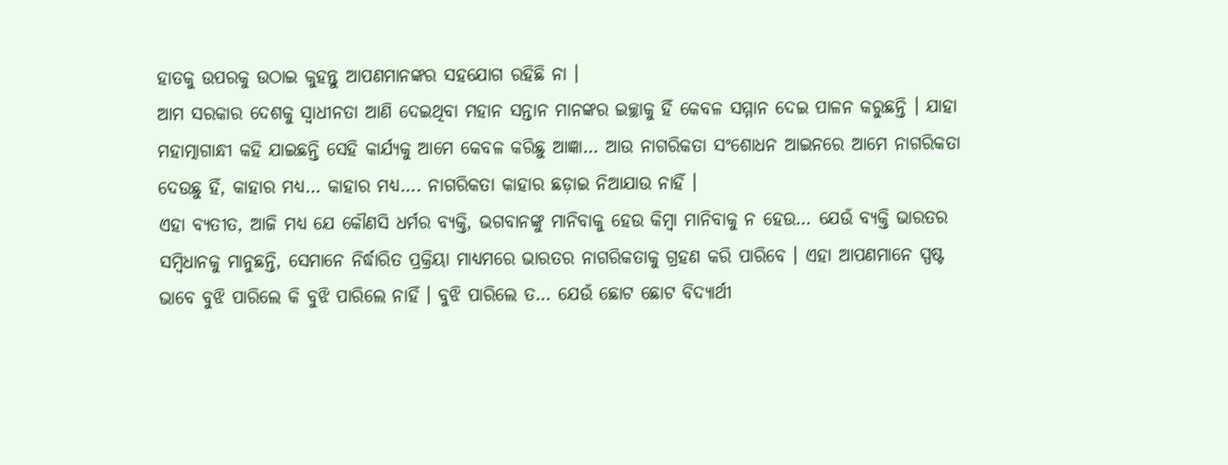ହାତକୁ ଉପରକୁ ଉଠାଇ କୁହନ୍ତୁ ଆପଣମାନଙ୍କର ସହଯୋଗ ରହିଛି ନା ।
ଆମ ସରକାର ଦେଶକୁ ସ୍ୱାଧୀନତା ଆଣି ଦେଇଥିବା ମହାନ ସନ୍ତାନ ମାନଙ୍କର ଇଚ୍ଛାକୁ ହିଁ କେବଳ ସମ୍ମାନ ଦେଇ ପାଳନ କରୁଛନ୍ତି । ଯାହା ମହାତ୍ମାଗାନ୍ଧୀ କହି ଯାଇଛନ୍ତି ସେହି କାର୍ଯ୍ୟକୁ ଆମେ କେବଳ କରିଛୁ ଆଜ୍ଞା… ଆଉ ନାଗରିକତା ସଂଶୋଧନ ଆଇନରେ ଆମେ ନାଗରିକତା ଦେଉଛୁ ହିଁ, କାହାର ମଧ୍ୟ… କାହାର ମଧ୍ୟ…. ନାଗରିକତା କାହାର ଛଡ଼ାଇ ନିଆଯାଉ ନାହିଁ ।
ଏହା ବ୍ୟତୀତ, ଆଜି ମଧ୍ୟ ଯେ କୌଣସି ଧର୍ମର ବ୍ୟକ୍ତି, ଭଗବାନଙ୍କୁ ମାନିବାକୁ ହେଉ କିମ୍ବା ମାନିବାକୁ ନ ହେଉ… ଯେଉଁ ବ୍ୟକ୍ତି ଭାରତର ସମ୍ବିଧାନକୁ ମାନୁଛନ୍ତି, ସେମାନେ ନିର୍ଦ୍ଧାରିତ ପ୍ରକ୍ରିୟା ମାଧ୍ୟମରେ ଭାରତର ନାଗରିକତାକୁ ଗ୍ରହଣ କରି ପାରିବେ । ଏହା ଆପଣମାନେ ସ୍ପଷ୍ଟ ଭାବେ ବୁଝି ପାରିଲେ କି ବୁଝି ପାରିଲେ ନାହିଁ । ବୁଝି ପାରିଲେ ତ… ଯେଉଁ ଛୋଟ ଛୋଟ ବିଦ୍ୟାର୍ଥୀ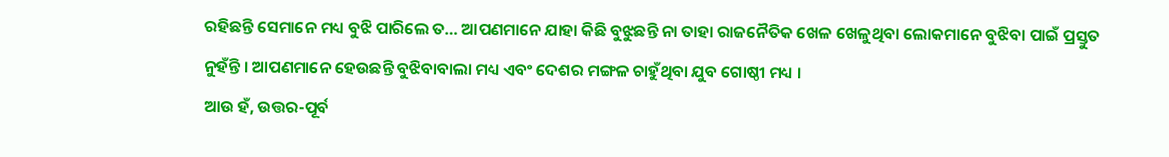ରହିଛନ୍ତି ସେମାନେ ମଧ୍ୟ ବୁଝି ପାରିଲେ ତ… ଆପଣମାନେ ଯାହା କିଛି ବୁଝୁଛନ୍ତି ନା ତାହା ରାଜନୈତିକ ଖେଳ ଖେଳୁଥିବା ଲୋକମାନେ ବୁଝିବା ପାଇଁ ପ୍ରସ୍ତୁତ ନୁହଁନ୍ତି । ଆପଣମାନେ ହେଉଛନ୍ତି ବୁଝିବାବାଲା ମଧ୍ୟ ଏବଂ ଦେଶର ମଙ୍ଗଳ ଚାହୁଁଥିବା ଯୁବ ଗୋଷ୍ଠୀ ମଧ୍ୟ ।
ଆଉ ହଁ, ଉତ୍ତର-ପୂର୍ବ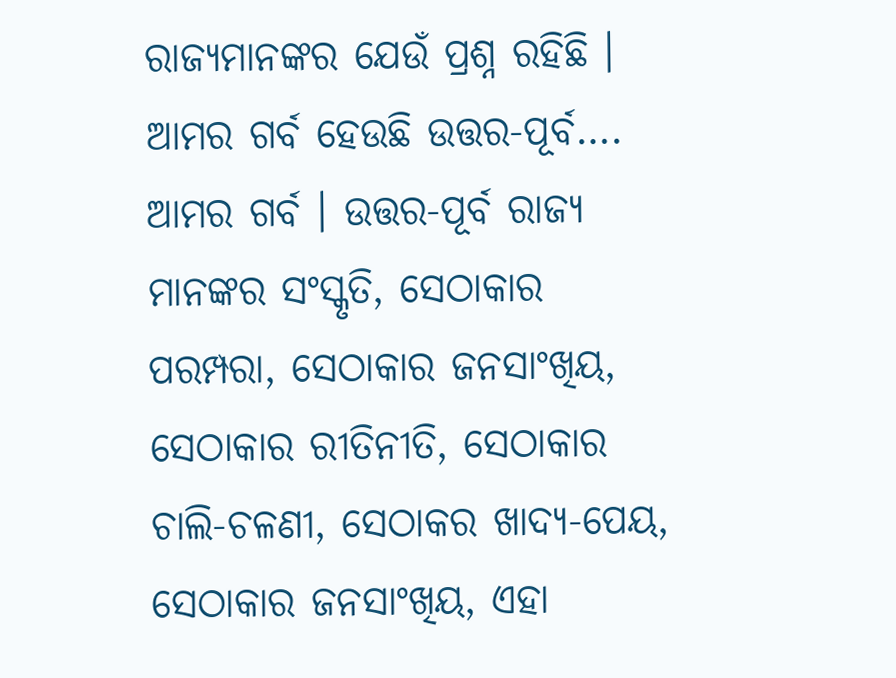ରାଜ୍ୟମାନଙ୍କର ଯେଉଁ ପ୍ରଶ୍ନ ରହିଛି । ଆମର ଗର୍ବ ହେଉଛି ଉତ୍ତର-ପୂର୍ବ…. ଆମର ଗର୍ବ । ଉତ୍ତର-ପୂର୍ବ ରାଜ୍ୟ ମାନଙ୍କର ସଂସ୍କୃତି, ସେଠାକାର ପରମ୍ପରା, ସେଠାକାର ଜନସାଂଖିୟ, ସେଠାକାର ରୀତିନୀତି, ସେଠାକାର ଚାଲି-ଚଳଣୀ, ସେଠାକର ଖାଦ୍ୟ-ପେୟ, ସେଠାକାର ଜନସାଂଖିୟ, ଏହା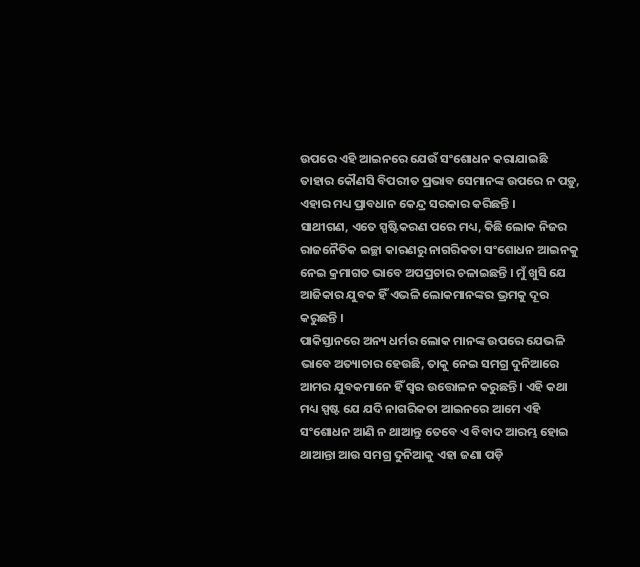ଉପରେ ଏହି ଆଇନରେ ଯେଉଁ ସଂଶୋଧନ କରାଯାଇଛି ତାହାର କୌଣସି ବିପରୀତ ପ୍ରଭାବ ସେମାନଙ୍କ ଉପରେ ନ ପଡ଼ୁ, ଏହାର ମଧ୍ୟ ପ୍ରାବଧାନ କେନ୍ଦ୍ର ସରକାର କରିଛନ୍ତି ।
ସାଥୀଗଣ, ଏତେ ସ୍ପଷ୍ଟିକରଣ ପରେ ମଧ୍ୟ, କିଛି ଲୋକ ନିଜର ରାଜନୈତିକ ଇଚ୍ଛା କାରଣରୁ ନାଗରିକତା ସଂଶୋଧନ ଆଇନକୁ ନେଇ କ୍ରମାଗତ ଭାବେ ଅପପ୍ରଚାର ଚଳାଇଛନ୍ତି । ମୁଁ ଖୁସି ଯେ ଆଜିକାର ଯୁବକ ହିଁ ଏଭଳି ଲୋକମାନଙ୍କର ଭ୍ରମକୁ ଦୂର କରୁଛନ୍ତି ।
ପାକିସ୍ତାନରେ ଅନ୍ୟ ଧର୍ମର ଲୋକ ମାନଙ୍କ ଉପରେ ଯେଭଳି ଭାବେ ଅତ୍ୟାଚାର ହେଉଛି, ତାକୁ ନେଇ ସମଗ୍ର ଦୁନିଆରେ ଆମର ଯୁବକମାନେ ହିଁ ସ୍ୱର ଉତ୍ତୋଳନ କରୁଛନ୍ତି । ଏହି କଥା ମଧ୍ୟ ସ୍ପଷ୍ଟ ଯେ ଯଦି ନାଗରିକତା ଆଇନରେ ଆମେ ଏହି ସଂଶୋଧନ ଆଣି ନ ଥାଆନ୍ତୁ ତେବେ ଏ ବିବାଦ ଆରମ୍ଭ ହୋଇ ଥାଆନ୍ତା ଆଉ ସମଗ୍ର ଦୁନିଆକୁ ଏହା ଜଣା ପଡ଼ି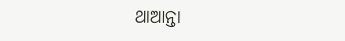ଥାଆନ୍ତା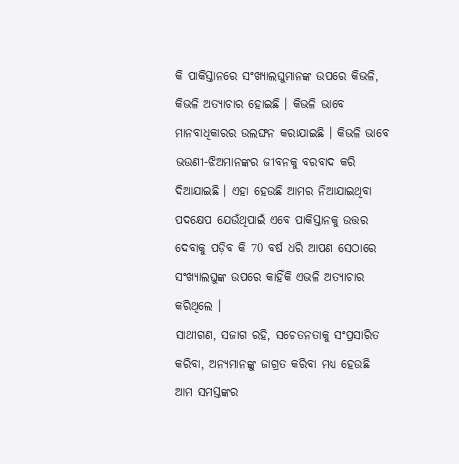କି ପାକିସ୍ତାନରେ ସଂଖ୍ୟାଲଘୁମାନଙ୍କ ଉପରେ କିଭଳି, କିଭଳି ଅତ୍ୟାଚାର ହୋଇଛି । କିଭଳି ଭାବେ ମାନବାଧିକାରର ଉଲଙ୍ଘନ କରାଯାଇଛି । କିଭଳି ଭାବେ ଭଉଣୀ-ଝିଅମାନଙ୍କର ଜୀବନକୁ ବରବାଦ କରି ଦିଆଯାଇଛି । ଏହା ହେଉଛି ଆମର ନିଆଯାଇଥିବା ପଦକ୍ଷେପ ଯେଉଁଥିପାଇଁ ଏବେ ପାକିସ୍ତାନକୁ ଉତ୍ତର ଦେବାକୁ ପଡ଼ିବ କି 70 ବର୍ଷ ଧରି ଆପଣ ସେଠାରେ ସଂଖ୍ୟାଲଘୁଙ୍କ ଉପରେ କାହିଁକି ଏଭଳି ଅତ୍ୟାଚାର କରିଥିଲେ ।
ସାଥୀଗଣ, ସଜାଗ ରହି, ସଚେତନତାକୁ ସଂପ୍ରସାରିତ କରିବା, ଅନ୍ୟମାନଙ୍କୁ ଜାଗ୍ରତ କରିବା ମଧ୍ୟ ହେଉଛି ଆମ ସମସ୍ତଙ୍କର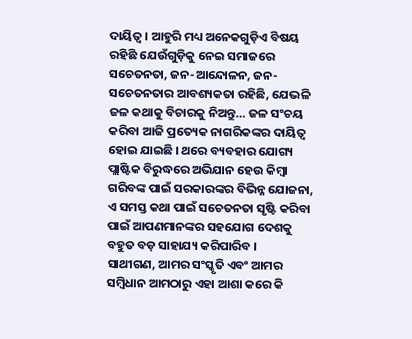ଦାୟିତ୍ୱ । ଆହୁରି ମଧ୍ୟ ଅନେକଗୁଡ଼ିଏ ବିଷୟ ରହିଛି ଯେଉଁଗୁଡ଼ିକୁ ନେଇ ସମାଜରେ ସଚେତନତା, ଜନ-ଆନ୍ଦୋଳନ, ଜନ-ସଚେତନତାର ଆବଶ୍ୟକତା ରହିଛି, ଯେଭଳି ଜଳ କଥାକୁ ବିଚାରକୁ ନିଅନ୍ତୁ… ଜଳ ସଂଚୟ କରିବା ଆଜି ପ୍ରତ୍ୟେକ ନାଗରିକଙ୍କର ଦାୟିତ୍ୱ ହୋଇ ଯାଇଛି । ଥରେ ବ୍ୟବହାର ଯୋଗ୍ୟ ପ୍ଲାଷ୍ଟିକ ବିରୁଦ୍ଧରେ ଅଭିଯାନ ହେଉ କିମ୍ବା ଗରିବଙ୍କ ପାଇଁ ସରକାରଙ୍କର ବିଭିନ୍ନ ଯୋଜନା, ଏ ସମସ୍ତ କଥା ପାଇଁ ସଚେତନତା ସୃଷ୍ଟି କରିବା ପାଇଁ ଆପଣମାନଙ୍କର ସହଯୋଗ ଦେଶକୁ ବହୁତ ବଡ଼ ସାହାଯ୍ୟ କରିପାରିବ ।
ସାଥୀଗଣ, ଆମର ସଂସ୍କୃତି ଏବଂ ଆମର ସମ୍ବିଧାନ ଆମଠାରୁ ଏହା ଆଶା କରେ କି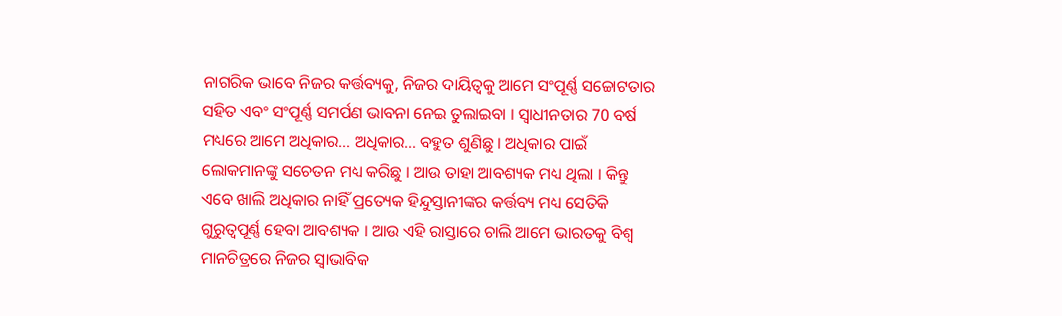ନାଗରିକ ଭାବେ ନିଜର କର୍ତ୍ତବ୍ୟକୁ, ନିଜର ଦାୟିତ୍ୱକୁ ଆମେ ସଂପୂର୍ଣ୍ଣ ସଚ୍ଚୋଟତାର ସହିତ ଏବଂ ସଂପୂର୍ଣ୍ଣ ସମର୍ପଣ ଭାବନା ନେଇ ତୁଲାଇବା । ସ୍ୱାଧୀନତାର 70 ବର୍ଷ ମଧ୍ୟରେ ଆମେ ଅଧିକାର… ଅଧିକାର… ବହୁତ ଶୁଣିଛୁ । ଅଧିକାର ପାଇଁ ଲୋକମାନଙ୍କୁ ସଚେତନ ମଧ୍ୟ କରିଛୁ । ଆଉ ତାହା ଆବଶ୍ୟକ ମଧ୍ୟ ଥିଲା । କିନ୍ତୁ ଏବେ ଖାଲି ଅଧିକାର ନାହିଁ ପ୍ରତ୍ୟେକ ହିନ୍ଦୁସ୍ତାନୀଙ୍କର କର୍ତ୍ତବ୍ୟ ମଧ୍ୟ ସେତିକି ଗୁରୁତ୍ୱପୂର୍ଣ୍ଣ ହେବା ଆବଶ୍ୟକ । ଆଉ ଏହି ରାସ୍ତାରେ ଚାଲି ଆମେ ଭାରତକୁ ବିଶ୍ୱ ମାନଚିତ୍ରରେ ନିଜର ସ୍ୱାଭାବିକ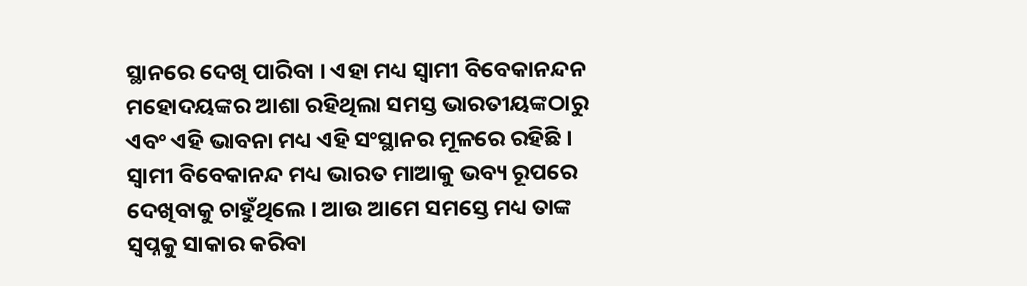ସ୍ଥାନରେ ଦେଖି ପାରିବା । ଏହା ମଧ୍ୟ ସ୍ୱାମୀ ବିବେକାନନ୍ଦନ ମହୋଦୟଙ୍କର ଆଶା ରହିଥିଲା ସମସ୍ତ ଭାରତୀୟଙ୍କଠାରୁ ଏବଂ ଏହି ଭାବନା ମଧ୍ୟ ଏହି ସଂସ୍ଥାନର ମୂଳରେ ରହିଛି ।
ସ୍ୱାମୀ ବିବେକାନନ୍ଦ ମଧ୍ୟ ଭାରତ ମାଆକୁ ଭବ୍ୟ ରୂପରେ ଦେଖିବାକୁ ଚାହୁଁଥିଲେ । ଆଉ ଆମେ ସମସ୍ତେ ମଧ୍ୟ ତାଙ୍କ ସ୍ୱପ୍ନକୁ ସାକାର କରିବା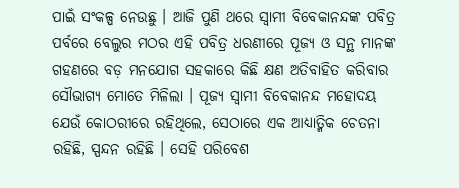ପାଇଁ ସଂକଳ୍ପ ନେଉଛୁ । ଆଜି ପୁଣି ଥରେ ସ୍ୱାମୀ ବିବେକାନନ୍ଦଙ୍କ ପବିତ୍ର ପର୍ବରେ ବେଲୁର ମଠର ଏହି ପବିତ୍ର ଧରଣୀରେ ପୂଜ୍ୟ ଓ ସନ୍ଥ ମାନଙ୍କ ଗହଣରେ ବଡ଼ ମନଯୋଗ ସହକାରେ କିଛି କ୍ଷଣ ଅତିବାହିତ କରିବାର ସୌଭାଗ୍ୟ ମୋତେ ମିଳିଲା । ପୂଜ୍ୟ ସ୍ୱାମୀ ବିବେକାନନ୍ଦ ମହୋଦୟ ଯେଉଁ କୋଠରୀରେ ରହିଥିଲେ, ସେଠାରେ ଏକ ଆଧ୍ୟାତ୍ମିକ ଚେତନା ରହିଛି, ସ୍ପନ୍ଦନ ରହିଛି । ସେହି ପରିବେଶ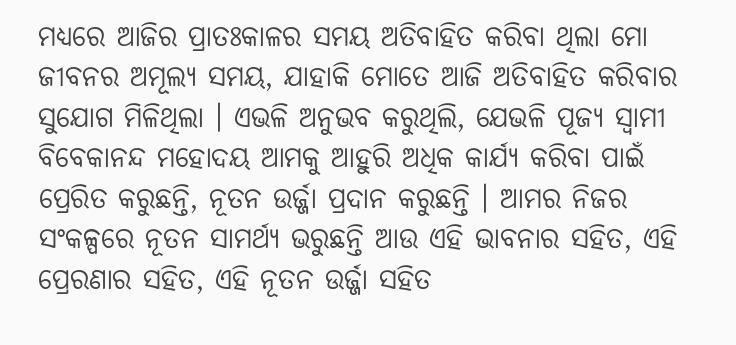ମଧ୍ୟରେ ଆଜିର ପ୍ରାତଃକାଳର ସମୟ ଅତିବାହିତ କରିବା ଥିଲା ମୋ ଜୀବନର ଅମୂଲ୍ୟ ସମୟ, ଯାହାକି ମୋତେ ଆଜି ଅତିବାହିତ କରିବାର ସୁଯୋଗ ମିଳିଥିଲା । ଏଭଳି ଅନୁଭବ କରୁଥିଲି, ଯେଭଳି ପୂଜ୍ୟ ସ୍ୱାମୀ ବିବେକାନନ୍ଦ ମହୋଦୟ ଆମକୁ ଆହୁରି ଅଧିକ କାର୍ଯ୍ୟ କରିବା ପାଇଁ ପ୍ରେରିତ କରୁଛନ୍ତି, ନୂତନ ଉର୍ଜ୍ଜା ପ୍ରଦାନ କରୁଛନ୍ତି । ଆମର ନିଜର ସଂକଳ୍ପରେ ନୂତନ ସାମର୍ଥ୍ୟ ଭରୁଛନ୍ତି ଆଉ ଏହି ଭାବନାର ସହିତ, ଏହି ପ୍ରେରଣାର ସହିତ, ଏହି ନୂତନ ଉର୍ଜ୍ଜା ସହିତ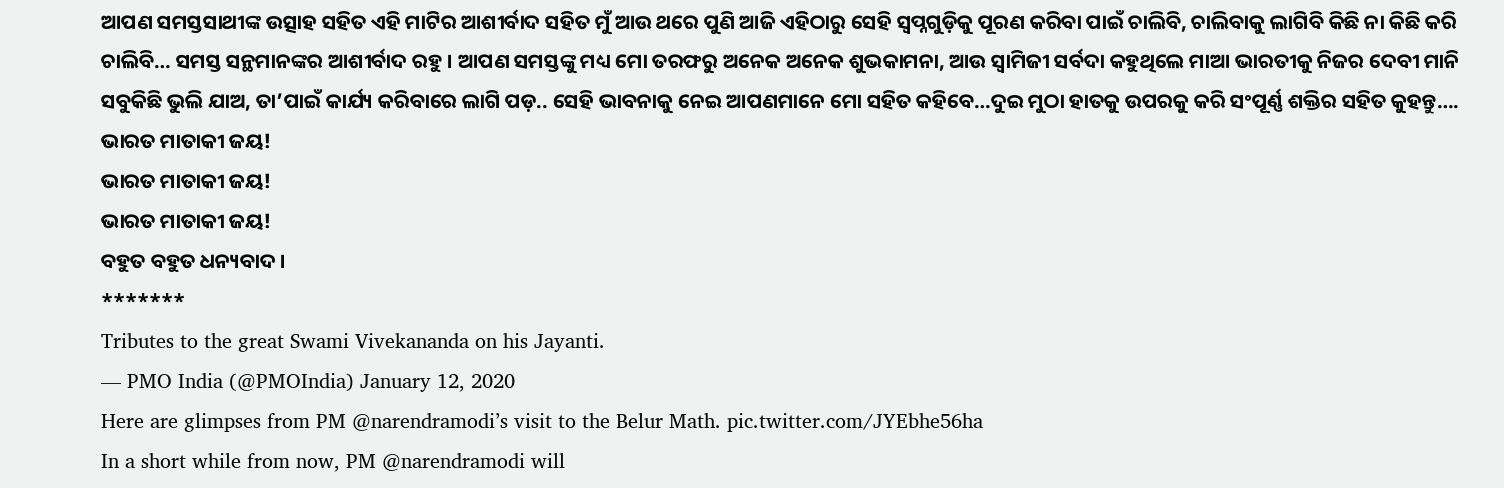ଆପଣ ସମସ୍ତସାଥୀଙ୍କ ଉତ୍ସାହ ସହିତ ଏହି ମାଟିର ଆଶୀର୍ବାଦ ସହିତ ମୁଁ ଆଉ ଥରେ ପୁଣି ଆଜି ଏହିଠାରୁ ସେହି ସ୍ୱପ୍ନଗୁଡ଼ିକୁ ପୂରଣ କରିବା ପାଇଁ ଚାଲିବି, ଚାଲିବାକୁ ଲାଗିବି କିଛି ନା କିଛି କରି ଚାଲିବି… ସମସ୍ତ ସନ୍ଥମାନଙ୍କର ଆଶୀର୍ବାଦ ରହୁ । ଆପଣ ସମସ୍ତଙ୍କୁ ମଧ୍ୟ ମୋ ତରଫରୁ ଅନେକ ଅନେକ ଶୁଭକାମନା, ଆଉ ସ୍ୱାମିଜୀ ସର୍ବଦା କହୁଥିଲେ ମାଆ ଭାରତୀକୁ ନିଜର ଦେବୀ ମାନି ସବୁକିଛି ଭୁଲି ଯାଅ, ତା’ପାଇଁ କାର୍ଯ୍ୟ କରିବାରେ ଲାଗି ପଡ଼.. ସେହି ଭାବନାକୁ ନେଇ ଆପଣମାନେ ମୋ ସହିତ କହିବେ…ଦୁଇ ମୁଠା ହାତକୁ ଉପରକୁ କରି ସଂପୂର୍ଣ୍ଣ ଶକ୍ତିର ସହିତ କୁହନ୍ତୁ….
ଭାରତ ମାତାକୀ ଜୟ!
ଭାରତ ମାତାକୀ ଜୟ!
ଭାରତ ମାତାକୀ ଜୟ!
ବହୁତ ବହୁତ ଧନ୍ୟବାଦ ।
*******
Tributes to the great Swami Vivekananda on his Jayanti.
— PMO India (@PMOIndia) January 12, 2020
Here are glimpses from PM @narendramodi’s visit to the Belur Math. pic.twitter.com/JYEbhe56ha
In a short while from now, PM @narendramodi will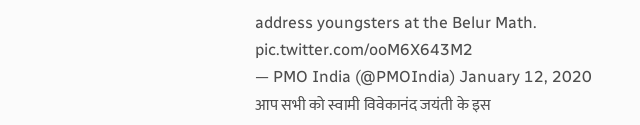address youngsters at the Belur Math. pic.twitter.com/ooM6X643M2
— PMO India (@PMOIndia) January 12, 2020
आप सभी को स्वामी विवेकानंद जयंती के इस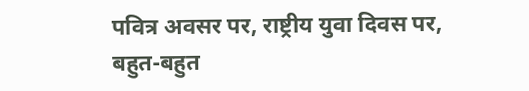पवित्र अवसर पर, राष्ट्रीय युवा दिवस पर, बहुत-बहुत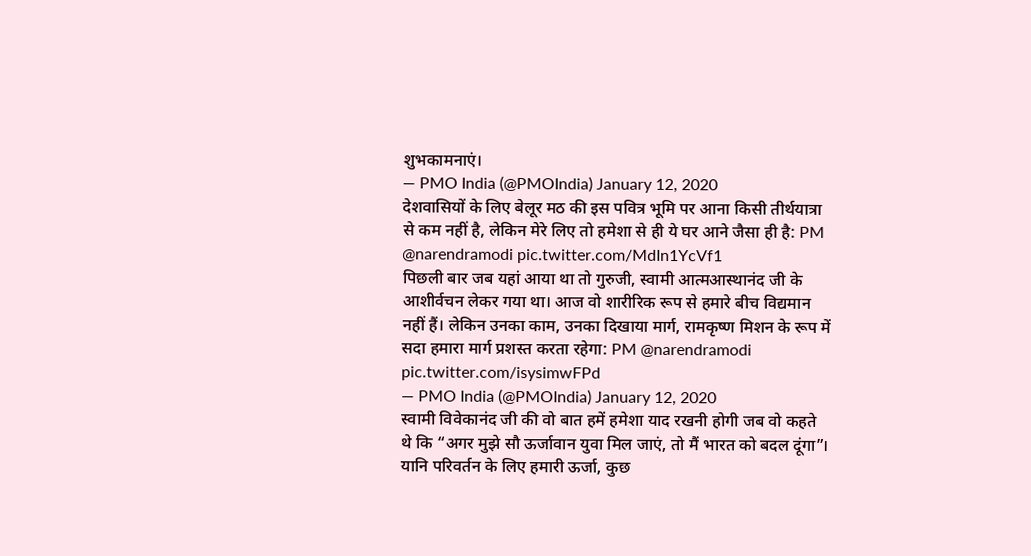शुभकामनाएं।
— PMO India (@PMOIndia) January 12, 2020
देशवासियों के लिए बेलूर मठ की इस पवित्र भूमि पर आना किसी तीर्थयात्रा से कम नहीं है, लेकिन मेरे लिए तो हमेशा से ही ये घर आने जैसा ही है: PM @narendramodi pic.twitter.com/MdIn1YcVf1
पिछली बार जब यहां आया था तो गुरुजी, स्वामी आत्मआस्थानंद जी के आशीर्वचन लेकर गया था। आज वो शारीरिक रूप से हमारे बीच विद्यमान नहीं हैं। लेकिन उनका काम, उनका दिखाया मार्ग, रामकृष्ण मिशन के रूप में सदा हमारा मार्ग प्रशस्त करता रहेगा: PM @narendramodi pic.twitter.com/isysimwFPd
— PMO India (@PMOIndia) January 12, 2020
स्वामी विवेकानंद जी की वो बात हमें हमेशा याद रखनी होगी जब वो कहते थे कि “अगर मुझे सौ ऊर्जावान युवा मिल जाएं, तो मैं भारत को बदल दूंगा”। यानि परिवर्तन के लिए हमारी ऊर्जा, कुछ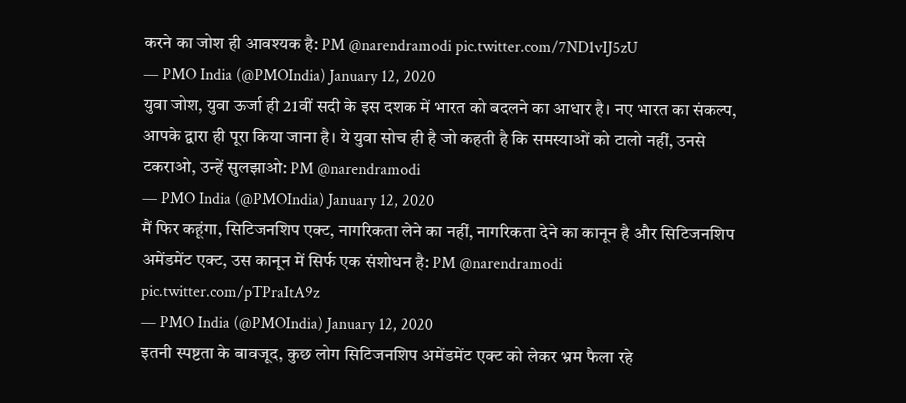करने का जोश ही आवश्यक है: PM @narendramodi pic.twitter.com/7ND1vIJ5zU
— PMO India (@PMOIndia) January 12, 2020
युवा जोश, युवा ऊर्जा ही 21वीं सदी के इस दशक में भारत को बदलने का आधार है। नए भारत का संकल्प, आपके द्वारा ही पूरा किया जाना है। ये युवा सोच ही है जो कहती है कि समस्याओं को टालो नहीं, उनसे टकराओ, उन्हें सुलझाओ: PM @narendramodi
— PMO India (@PMOIndia) January 12, 2020
मैं फिर कहूंगा, सिटिजनशिप एक्ट, नागरिकता लेने का नहीं, नागरिकता देने का कानून है और सिटिजनशिप अमेंडमेंट एक्ट, उस कानून में सिर्फ एक संशोधन है: PM @narendramodi pic.twitter.com/pTPraItA9z
— PMO India (@PMOIndia) January 12, 2020
इतनी स्पष्टता के बावजूद, कुछ लोग सिटिजनशिप अमेंडमेंट एक्ट को लेकर भ्रम फैला रहे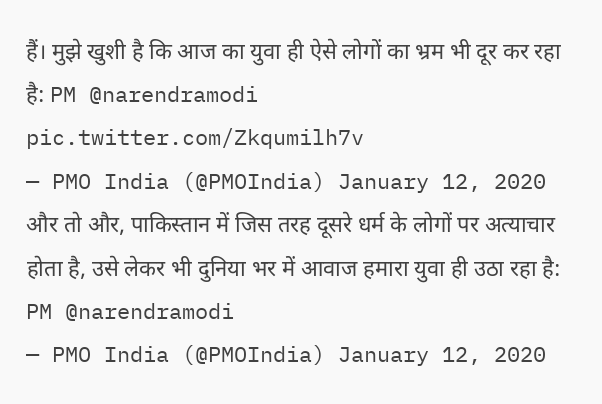हैं। मुझे खुशी है कि आज का युवा ही ऐसे लोगों का भ्रम भी दूर कर रहा है: PM @narendramodi pic.twitter.com/Zkqumilh7v
— PMO India (@PMOIndia) January 12, 2020
और तो और, पाकिस्तान में जिस तरह दूसरे धर्म के लोगों पर अत्याचार होता है, उसे लेकर भी दुनिया भर में आवाज हमारा युवा ही उठा रहा है: PM @narendramodi
— PMO India (@PMOIndia) January 12, 2020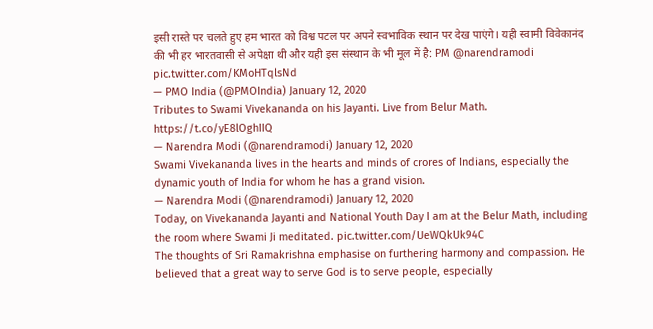इसी रास्ते पर चलते हुए हम भारत को विश्व पटल पर अपने स्वभाविक स्थान पर देख पाएंगे। यही स्वामी विवेकानंद की भी हर भारतवासी से अपेक्षा थी और यही इस संस्थान के भी मूल में है: PM @narendramodi pic.twitter.com/KMoHTqlsNd
— PMO India (@PMOIndia) January 12, 2020
Tributes to Swami Vivekananda on his Jayanti. Live from Belur Math. https://t.co/yE8lOghIIQ
— Narendra Modi (@narendramodi) January 12, 2020
Swami Vivekananda lives in the hearts and minds of crores of Indians, especially the dynamic youth of India for whom he has a grand vision.
— Narendra Modi (@narendramodi) January 12, 2020
Today, on Vivekananda Jayanti and National Youth Day I am at the Belur Math, including the room where Swami Ji meditated. pic.twitter.com/UeWQkUk94C
The thoughts of Sri Ramakrishna emphasise on furthering harmony and compassion. He believed that a great way to serve God is to serve people, especially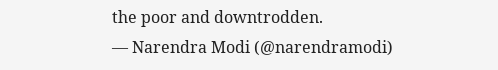the poor and downtrodden.
— Narendra Modi (@narendramodi)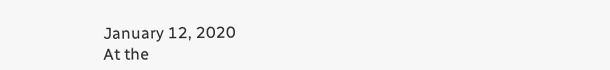January 12, 2020
At the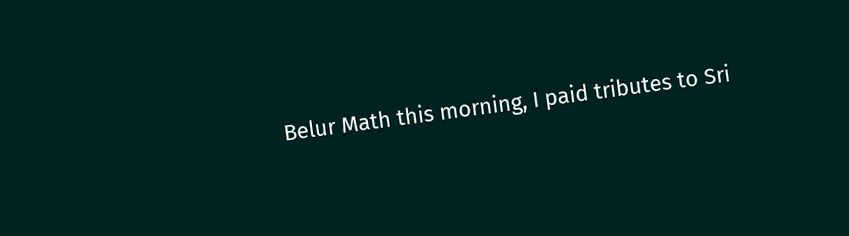Belur Math this morning, I paid tributes to Sri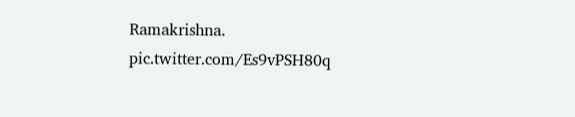Ramakrishna. pic.twitter.com/Es9vPSH80q